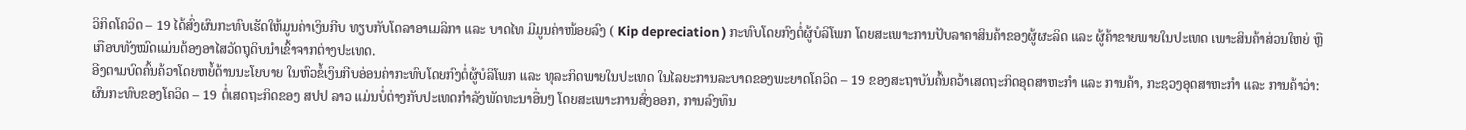ວິກິດໂຄວິດ – 19 ໄດ້ສົ່ງຜົນກະທົບເຮັດໃຫ້ມູນຄ່າເງິນກີບ ທຽບກັບໂດລາອາເມລິກາ ແລະ ບາດໄທ ມີມູນຄ່າໜ້ອຍລົງ ( Kip depreciation ) ກະທົບໂດຍກົງຕໍ່ຜູ້ບໍລິໂພກ ໂດຍສະເພາະການປັບລາຄາສິນຄ້າຂອງຜູ້ຜະລິດ ແລະ ຜູ້ຄ້າຂາຍພາຍໃນປະເທດ ເພາະສິນຄ້າສ່ວນໃຫຍ່ ຫຼື ເກືອບທັງໝົດແມ່ນຕ້ອງອາໄສວັດຖຸດິບນຳເຂົ້າຈາກຕ່າງປະເທດ.
ອີງຕາມບົດຄົ້ນຄ້ວາໂດຍຫຍໍ້ດ້ານນະໂຍບາຍ ໃນຫົວຂໍ້ເງິນກີບອ່ອນຄ່າກະທົບໂດຍກົງຕໍ່ຜູ້ບໍລິໂພກ ແລະ ທຸລະກິດພາຍໃນປະເທດ ໃນໄລຍະການລະບາດຂອງພະຍາດໂຄວິດ – 19 ຂອງສະຖາບັນຄົ້ນຄວ້າເສດຖະກິດອຸດສາຫະກໍາ ແລະ ການຄ້າ, ກະຊວງອຸດສາຫະກໍາ ແລະ ການຄ້າວ່າ: ຜົນກະທົບຂອງໂຄວິດ – 19 ຕໍ່ເສດຖະກິດຂອງ ສປປ ລາວ ແມ່ນບໍ່ຕ່າງກັບປະເທດກຳລັງພັດທະນາອື່ນໆ ໂດຍສະເພາະການສົ່ງອອກ, ການລົງທຶນ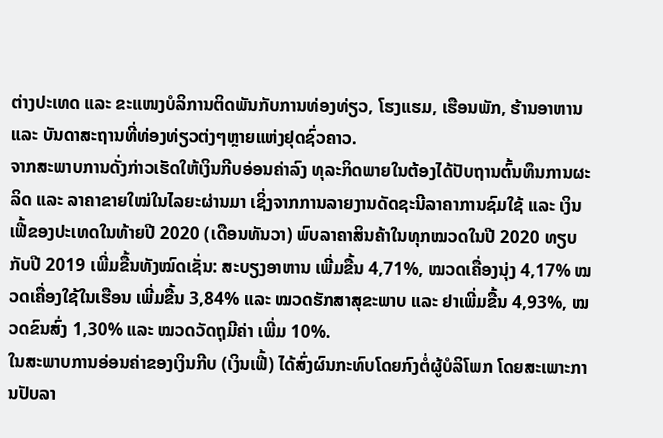ຕ່າງປະເທດ ແລະ ຂະແໜງບໍລິການຕິດພັນກັບການທ່ອງທ່ຽວ, ໂຮງແຮມ, ເຮືອນພັກ, ຮ້ານອາຫານ ແລະ ບັນດາສະຖານທີ່ທ່ອງທ່ຽວຕ່ງໆຫຼາຍແຫ່ງຢຸດຊົ່ວຄາວ.
ຈາກສະພາບການດັ່ງກ່າວເຮັດໃຫ້ເງິນກີບອ່ອນຄ່າລົງ ທຸລະກິດພາຍໃນຕ້ອງໄດ້ປັບຖານຕົ້ນທຶນການຜະລິດ ແລະ ລາຄາຂາຍໃໝ່ໃນໄລຍະຜ່ານມາ ເຊິ່ງຈາກການລາຍງານດັດຊະນີລາຄາການຊົມໃຊ້ ແລະ ເງິນເຟີ້ຂອງປະເທດໃນທ້າຍປີ 2020 (ເດືອນທັນວາ) ພົບລາຄາສິນຄ້າໃນທຸກໝວດໃນປີ 2020 ທຽບກັບປີ 2019 ເພີ່ມຂື້ນທັງໝົດເຊັ່ນ: ສະບຽງອາຫານ ເພີ່ມຂື້ນ 4,71%, ໝວດເຄື່ອງນຸ່ງ 4,17% ໝວດເຄື່ອງໃຊ້ໃນເຮືອນ ເພີ່ມຂື້ນ 3,84% ແລະ ໝວດຮັກສາສຸຂະພາບ ແລະ ຢາເພີ່ມຂື້ນ 4,93%, ໝວດຂົນສົ່ງ 1,30% ແລະ ໝວດວັດຖຸມີຄ່າ ເພີ່ມ 10%.
ໃນສະພາບການອ່ອນຄ່າຂອງເງິນກີບ (ເງິນເຟີ້) ໄດ້ສົ່ງຜົນກະທົບໂດຍກົງຕໍ່ຜູ້ບໍລິໂພກ ໂດຍສະເພາະການປັບລາ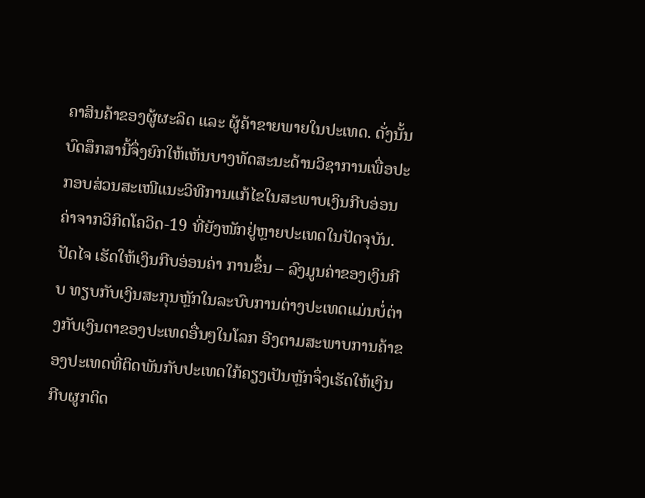ຄາສິນຄ້າຂອງຜູ້ຜະລິດ ແລະ ຜູ້ຄ້າຂາຍພາຍໃນປະເທດ. ດັ່ງນັ້ນບົດສຶກສານີ້ຈຶ່ງຍົກໃຫ້ເຫັນບາງທັດສະນະດ້ານວິຊາການເພື່ອປະກອບສ່ວນສະເໜີແນະວິທີການແກ້ໄຂໃນສະພາບເງິນກີບອ່ອນຄ່າຈາກວິກິດໂຄວິດ-19 ທີ່ຍັງໜັກຢູ່ຫຼາຍປະເທດໃນປັດຈຸບັນ.
ປັດໄຈ ເຮັດໃຫ້ເງິນກີບອ່ອນຄ່າ ການຂຶ້ນ – ລົງມູນຄ່າຂອງເງິນກີບ ທຽບກັບເງິນສະກຸນຫຼັກໃນລະບົບການຕ່າງປະເທດແມ່ນບໍ່ຕ່າງກັບເງິນຕາຂອງປະເທດອື່ນໆໃນໂລກ ອີງຕາມສະພາບການຄ້າຂອງປະເທດທີ່ຕິດພັນກັບປະເທດໃກ້ຄຽງເປັນຫຼັກຈຶ່ງເຮັດໃຫ້ເງິນກີບຜູກຕິດ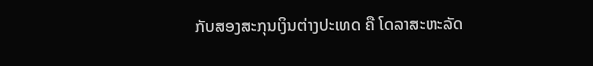ກັບສອງສະກຸນເງິນຕ່າງປະເທດ ຄື ໂດລາສະຫະລັດ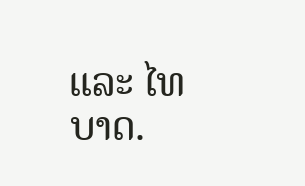ແລະ ໄທບາດ.